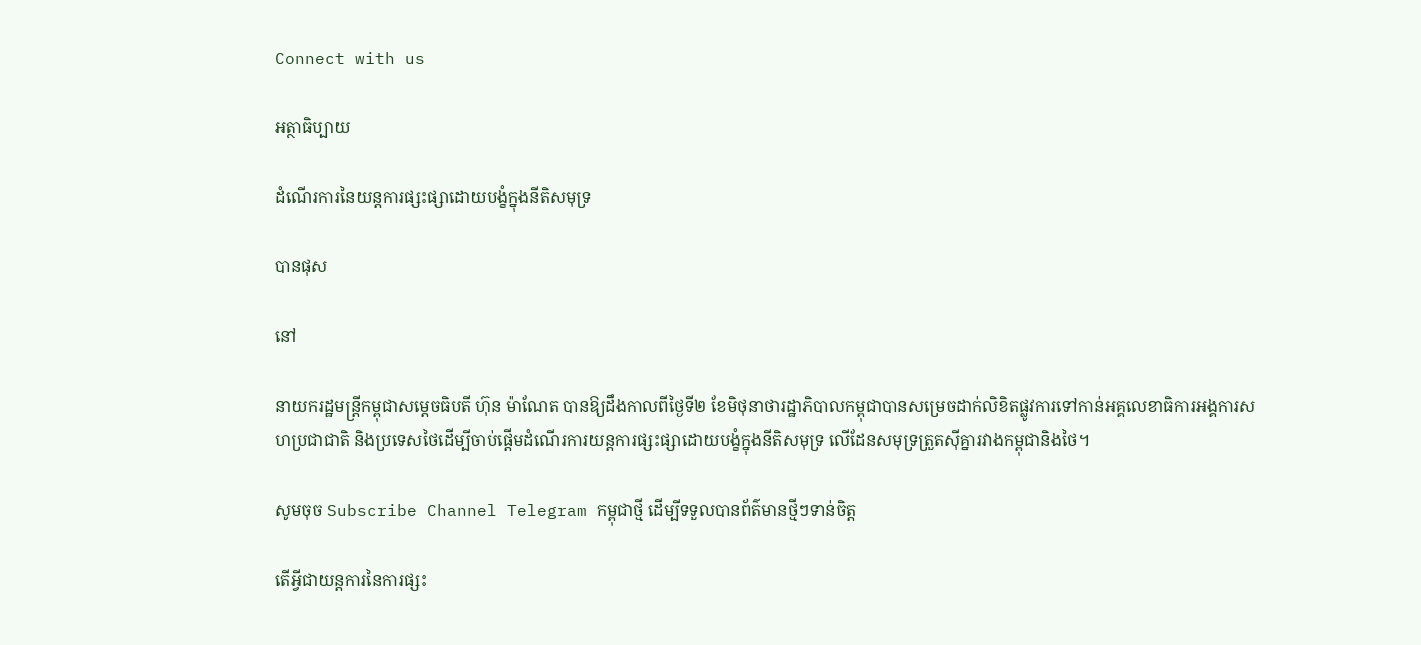Connect with us

អត្ថាធិប្បាយ

ដំណើរការនៃយន្តការផ្សះផ្សាដោយបង្ខំក្នុងនីតិសមុទ្រ

បានផុស

នៅ

នាយករដ្ឋមន្ត្រីកម្ពុជាសម្ដេចធិបតី ហ៊ុន ម៉ាណែត បានឱ្យដឹងកាលពីថ្ងៃទី២ ខែមិថុនាថារដ្ឋាភិបាលកម្ពុជាបានសម្រេចដាក់លិខិតផ្លូវការទៅកាន់អគ្គលេខាធិការអង្គការសហប្រជាជាតិ និងប្រទេសថៃដើម្បីចាប់ផ្ដើមដំណើរការយន្តការផ្សះផ្សាដោយបង្ខំក្នុងនីតិសមុទ្រ លើដែនសមុទ្រត្រួតស៊ីគ្នារវាងកម្ពុជានិងថៃ។

សូមចុច Subscribe Channel Telegram កម្ពុជាថ្មី ដើម្បីទទួលបានព័ត៌មានថ្មីៗទាន់ចិត្ត

តើអ្វីជាយន្តការនៃការផ្សះ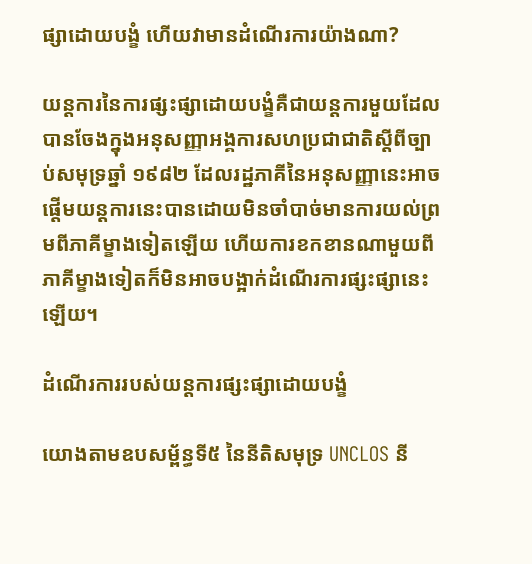ផ្សាដោយបង្ខំ ហើយវាមានដំណើរការយ៉ាងណា?

យន្តការនៃការផ្សះផ្សាដោយបង្ខំគឺជាយន្តការមួយដែលបានចែងក្នុងអនុសញ្ញាអង្គការសហប្រជាជាតិស្ដីពីច្បាប់សមុទ្រឆ្នាំ ១៩៨២ ដែលរដ្ឋភាគីនៃអនុសញ្ញានេះអាចផ្ដើមយន្តការនេះបានដោយមិនចាំបាច់មានការយល់ព្រមពីភាគីម្ខាងទៀតឡើយ ហើយការខកខានណាមួយពីភាគីម្ខាងទៀតក៏មិនអាចបង្អាក់ដំណើរការផ្សះផ្សានេះឡើយ។

ដំណើរការរបស់យន្តការផ្សះផ្សាដោយបង្ខំ

យោងតាមឧបសម្ព័ន្ធទី៥ នៃនីតិសមុទ្រ UNCLOS នី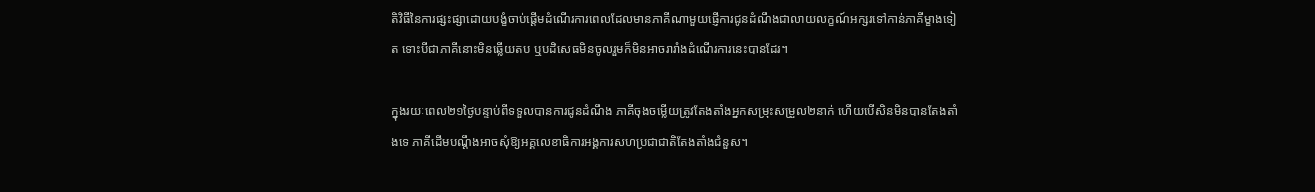តិវិធីនៃការផ្សះផ្សាដោយបង្ខំចាប់ផ្ដើមដំណើរការពេលដែលមានភាគីណាមួយផ្ញើការជូនដំណឹងជាលាយលក្ខណ៍អក្សរទៅកាន់ភាគីម្ខាងទៀត ទោះបីជាភាគីនោះមិនឆ្លើយតប ឬបដិសេធមិនចូលរួមក៏មិនអាចរារាំងដំណើរការនេះបានដែរ។

ក្នុងរយៈពេល២១ថ្ងៃបន្ទាប់ពីទទួលបានការជូនដំណឹង ភាគីចុងចម្លើយត្រូវតែងតាំងអ្នកសម្រុះសម្រួល២នាក់ ហើយបើសិនមិនបានតែងតាំងទេ ភាគីដើមបណ្ដឹងអាចសុំឱ្យអគ្គលេខាធិការអង្គការសហប្រជាជាតិតែងតាំងជំនួស។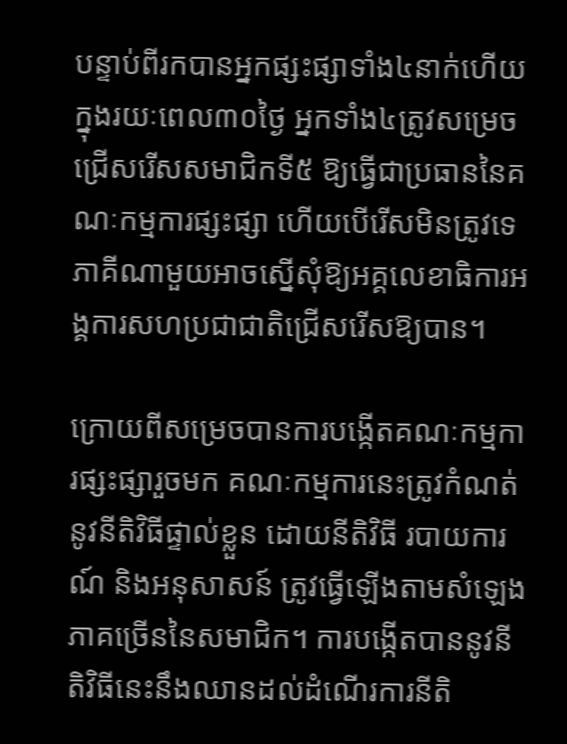បន្ទាប់ពីរកបានអ្នកផ្សះផ្សាទាំង៤នាក់ហើយ ក្នុងរយៈពេល៣០ថ្ងៃ អ្នកទាំង៤ត្រូវសម្រេចជ្រើសរើសសមាជិកទី៥ ឱ្យធ្វើជាប្រធាននៃគណៈកម្មការផ្សះផ្សា ហើយបើរើសមិនត្រូវទេ ភាគីណាមួយអាចស្នើសុំឱ្យអគ្គលេខាធិការអង្គការសហប្រជាជាតិជ្រើសរើសឱ្យបាន។

ក្រោយពីសម្រេចបានការបង្កើតគណៈកម្មការផ្សះផ្សារួចមក គណៈកម្មការនេះត្រូវកំណត់នូវនីតិវិធីផ្ទាល់ខ្លួន ដោយនីតិវិធី របាយការណ៍ និងអនុសាសន៍ ត្រូវធ្វើឡើងតាមសំឡេងភាគច្រើននៃសមាជិក។ ការបង្កើតបាននូវនីតិវិធីនេះនឹងឈានដល់ដំណើរការនីតិ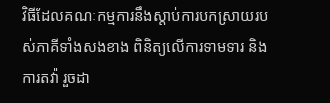វិធីដែលគណៈកម្មការនឹងស្ដាប់ការបកស្រាយរបស់ភាគីទាំងសងខាង ពិនិត្យលើការទាមទារ និងការតវ៉ា រួចដា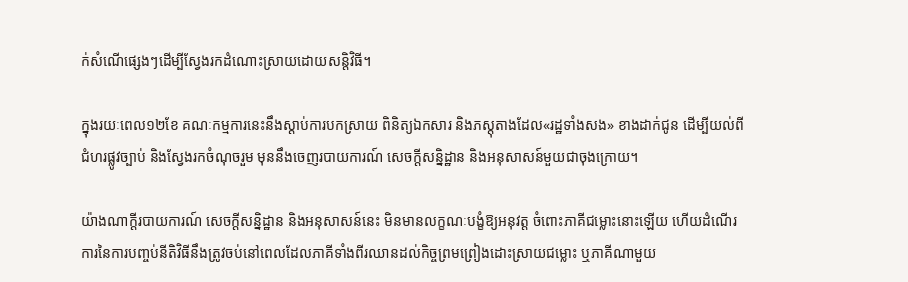ក់សំណើផ្សេងៗដើម្បីស្វែងរកដំណោះស្រាយដោយសន្តិវិធី។

ក្នុងរយៈពេល១២ខែ គណៈកម្មការនេះនឹងស្ដាប់ការបកស្រាយ ពិនិត្យឯកសារ និងភស្តុតាងដែល«រដ្ឋទាំងសង» ខាងដាក់ជូន ដើម្បីយល់ពីជំហរផ្លូវច្បាប់ និងស្វែងរកចំណុចរួម មុននឹងចេញរបាយការណ៍ សេចក្ដីសន្និដ្ឋាន និងអនុសាសន៍មួយជាចុងក្រោយ។

យ៉ាងណាក្ដីរបាយការណ៍ សេចក្ដីសន្និដ្ឋាន និងអនុសាសន៍នេះ មិនមានលក្ខណៈបង្ខំឱ្យអនុវត្ត ចំពោះភាគីជម្លោះនោះឡើយ ហើយដំណើរការនៃការបញ្ចប់នីតិវិធីនឹងត្រូវចប់នៅពេលដែលភាគីទាំងពីរឈានដល់កិច្ចព្រមព្រៀងដោះស្រាយជម្លោះ ឬភាគីណាមួយ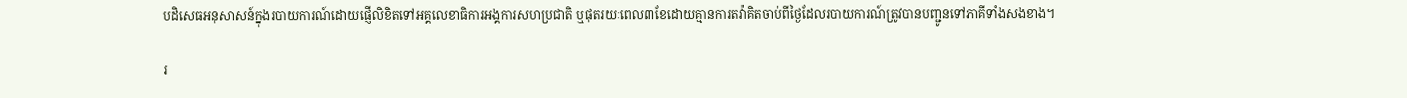បដិសេធអនុសាសន៍ក្នុងរបាយការណ៍ដោយផ្ញើលិខិតទៅអគ្គលេខាធិការអង្គការសហប្រជាតិ ឬផុតរយៈពេល៣ខែដោយគ្មានការតវ៉ាគិតចាប់ពីថ្ងៃដែលរបាយការណ៍ត្រូវបានបញ្ជូនទៅភាគីទាំងសងខាង។

រ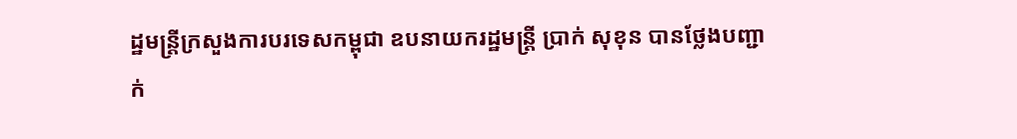ដ្ឋមន្ត្រីក្រសួងការបរទេសកម្ពុជា ឧបនាយករដ្ឋមន្ត្រី ប្រាក់ សុខុន បានថ្លែងបញ្ជាក់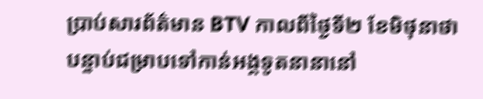ប្រាប់សារព័ត៌មាន BTV កាលពីថ្ងៃទី២ ខែមិថុនាថា បន្ទាប់ជម្រាបទៅកាន់អង្គទូតនានានៅ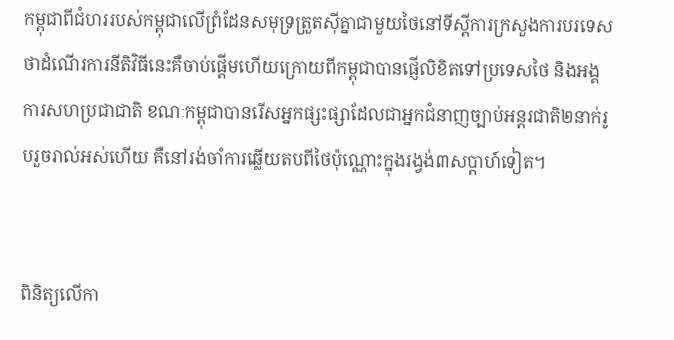កម្ពុជាពីជំហររបស់កម្ពុជាលើព្រំដែនសមុទ្រត្រួតស៊ីគ្នាជាមួយថៃនៅទីស្ដីការក្រសួងការបរទេស ថាដំណើរការនីតិវិធីនេះគឺចាប់ផ្ដើមហើយក្រោយពីកម្ពុជាបានផ្ញើលិខិតទៅប្រទេសថៃ និងអង្គការសហប្រជាជាតិ ខណៈកម្ពុជាបានរើសអ្នកផ្សះផ្សាដែលជាអ្នកជំនាញច្បាប់អន្តរជាតិ២នាក់រូបរួចរាល់អស់ហើយ គឺនៅរង់ចាំការឆ្លើយតបពីថៃប៉ុណ្ណោះក្នុងរង្វង់៣សប្ដាហ៍ទៀត។


ពិនិត្យលើកា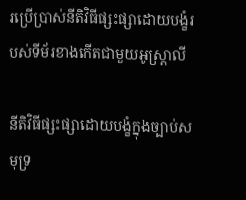រប្រើប្រាស់នីតិវិធីផ្សះផ្សាដោយបង្ខំរបស់ទីម័រខាងកើតជាមួយអូស្រ្តាលី

នីតិវិធីផ្សះផ្សាដោយបង្ខំក្នុងច្បាប់សមុទ្រ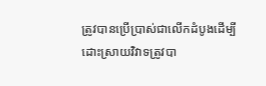ត្រូវបានប្រើប្រាស់ជាលើកដំបូងដើម្បីដោះស្រាយវិវាទត្រូវបា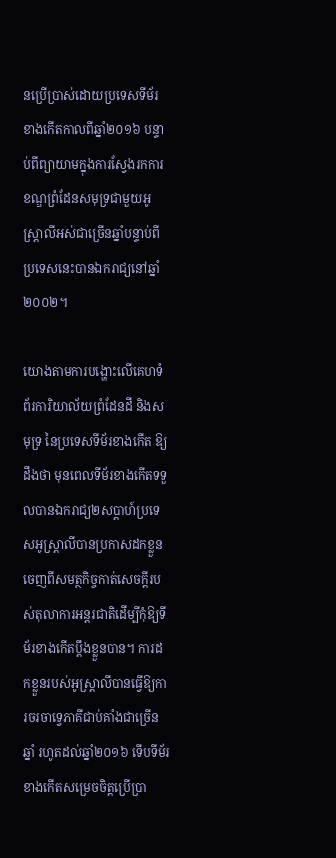នប្រើប្រាស់ដោយប្រទេសទីម័រខាងកើតកាលពីឆ្នាំ២០១៦ បន្ទាប់ពីព្យាយាមក្នុងការស្វែងរកការខណ្ឌព្រំដែនសមុទ្រជាមួយអូស្ត្រាលីអស់ជាច្រើនឆ្នាំបន្ទាប់ពីប្រទេសនេះបានឯករាជ្យនៅឆ្នាំ២០០២។

យោងតាមការបង្ហោះលើគេហទំព័រការិយាល័យព្រំដែនដី និងសមុទ្រ នៃប្រទេសទីម័រខាងកើត ឱ្យដឹងថា មុនពេលទីម័រខាងកើតទទួលបានឯករាជ្យ២សប្ដាហ៍ប្រទេសអូស្ត្រាលីបានប្រកាសដកខ្លួនចេញពីសមត្ថកិច្ចកាត់សេចក្ដីរបស់តុលាការអន្តរជាតិដើម្បីកុំឱ្យទីម័រខាងកើតប្ដឹងខ្លួនបាន។ ការដកខ្លួនរបស់អូស្ត្រាលីបានធ្វើឱ្យការចរចាទ្វេភាគីជាប់គាំងជាច្រើនឆ្នាំ រហូតដល់ឆ្នាំ២០១៦ ទើបទីម័រខាងកើតសម្រេចចិត្តប្រើប្រា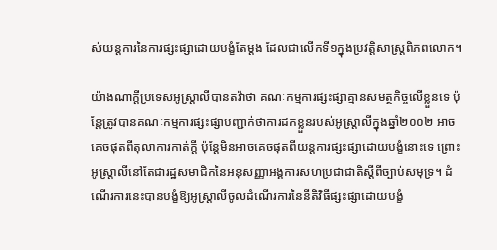ស់យន្តការនៃការផ្សះផ្សាដោយបង្ខំតែម្ដង ដែលជាលើកទី១ក្នុងប្រវត្តិសាស្ត្រពិភពលោក។

យ៉ាងណាក្ដីប្រទេសអូស្ត្រាលីបានតវ៉ាថា គណៈកម្មការផ្សះផ្សាគ្មានសមត្ថកិច្ចលើខ្លួនទេ ប៉ុន្ដែត្រូវបានគណៈកម្មការផ្សះផ្សាបញ្ជាក់ថាការដកខ្លួនរបស់អូស្ត្រាលីក្នុងឆ្នាំ២០០២ អាចគេចផុតពីតុលាការកាត់ក្ដី ប៉ុន្ដែមិនអាចគេចផុតពីយន្តការផ្សះផ្សាដោយបង្ខំនោះទេ ព្រោះអូស្ត្រាលីនៅតែជារដ្ឋសមាជិកនៃអនុសញ្ញាអង្គការសហប្រជាជាតិស្ដីពីច្បាប់សមុទ្រ។ ដំណើរការនេះបានបង្ខំឱ្យអូស្ត្រាលីចូលដំណើរការនៃនីតិវិធីផ្សះផ្សាដោយបង្ខំ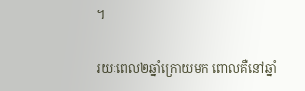។

រយៈពេល២ឆ្នាំក្រោយមក ពោលគឺនៅឆ្នាំ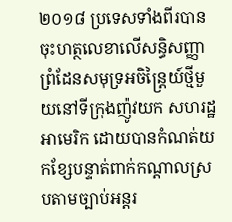២០១៨ ប្រទេសទាំងពីរបានចុះហត្ថលេខាលើសន្ធិសញ្ញាព្រំដែនសមុទ្រអចិន្ត្រៃយ៍ថ្មីមួយនៅទីក្រុងញ៉ូវយក សហរដ្ឋអាមេរិក ដោយបានកំណត់យកខ្សែបន្ទាត់ពាក់កណ្ដាលស្របតាមច្បាប់អន្តរ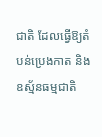ជាតិ ដែលធ្វើឱ្យតំបន់ប្រេងកាត និងឧស្ម័នធម្មជាតិ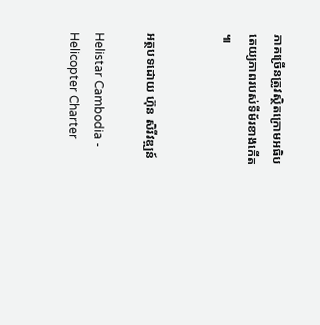ភាគច្រើនត្រូវស្ថិតក្រោមអធិបតេយ្យភាពរបស់ទីម័រខាងកើត៕


អត្ថបទដោយ ហ៊ុន សិរីវឌ្ឍន៍

Helistar Cambodia - Helicopter Charter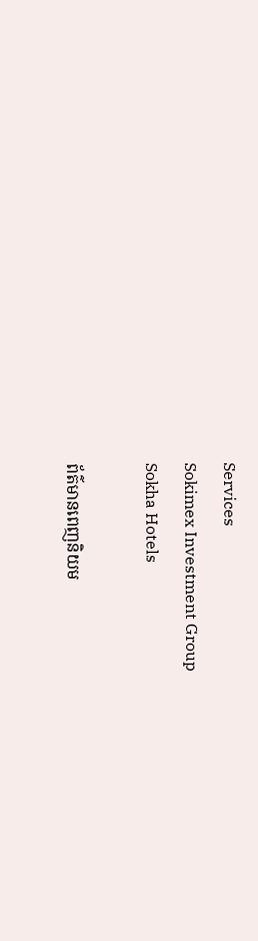Services
Sokimex Investment Group
Sokha Hotels

ព័ត៌មានពេញនិយម